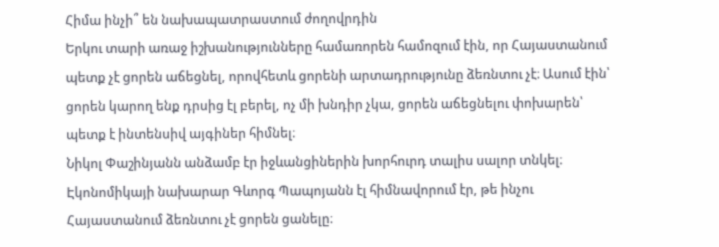Հիմա ինչի՞ են նախապատրաստում ժողովրդին
Երկու տարի առաջ իշխանությունները համառորեն համոզում էին, որ Հայաստանում պետք չէ ցորեն աճեցնել, որովհետև ցորենի արտադրությունը ձեռնտու չէ։ Ասում էին՝ ցորեն կարող ենք դրսից էլ բերել, ոչ մի խնդիր չկա, ցորեն աճեցնելու փոխարեն՝ պետք է ինտենսիվ այգիներ հիմնել։
Նիկոլ Փաշինյանն անձամբ էր իջևանցիներին խորհուրդ տալիս սալոր տնկել։
Էկոնոմիկայի նախարար Գևորգ Պապոյանն էլ հիմնավորում էր, թե ինչու Հայաստանում ձեռնտու չէ ցորեն ցանելը։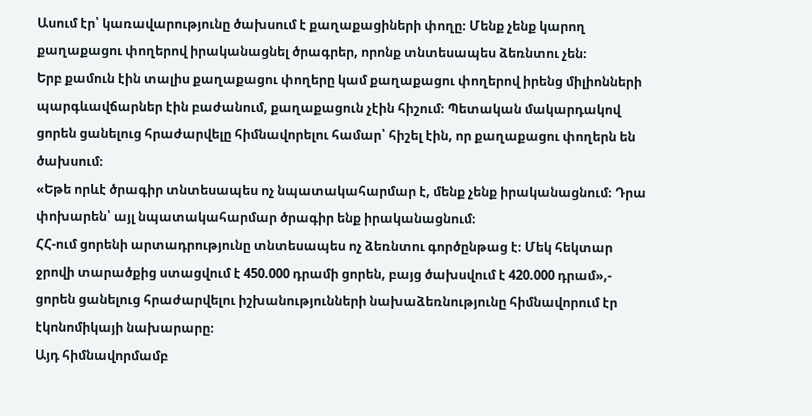Ասում էր՝ կառավարությունը ծախսում է քաղաքացիների փողը։ Մենք չենք կարող քաղաքացու փողերով իրականացնել ծրագրեր, որոնք տնտեսապես ձեռնտու չեն։
Երբ քամուն էին տալիս քաղաքացու փողերը կամ քաղաքացու փողերով իրենց միլիոնների պարգևավճարներ էին բաժանում, քաղաքացուն չէին հիշում։ Պետական մակարդակով ցորեն ցանելուց հրաժարվելը հիմնավորելու համար՝ հիշել էին, որ քաղաքացու փողերն են ծախսում։
«Եթե որևէ ծրագիր տնտեսապես ոչ նպատակահարմար է, մենք չենք իրականացնում։ Դրա փոխարեն՝ այլ նպատակահարմար ծրագիր ենք իրականացնում։
ՀՀ-ում ցորենի արտադրությունը տնտեսապես ոչ ձեռնտու գործընթաց է։ Մեկ հեկտար ջրովի տարածքից ստացվում է 450.000 դրամի ցորեն, բայց ծախսվում է 420.000 դրամ»,- ցորեն ցանելուց հրաժարվելու իշխանությունների նախաձեռնությունը հիմնավորում էր էկոնոմիկայի նախարարը։
Այդ հիմնավորմամբ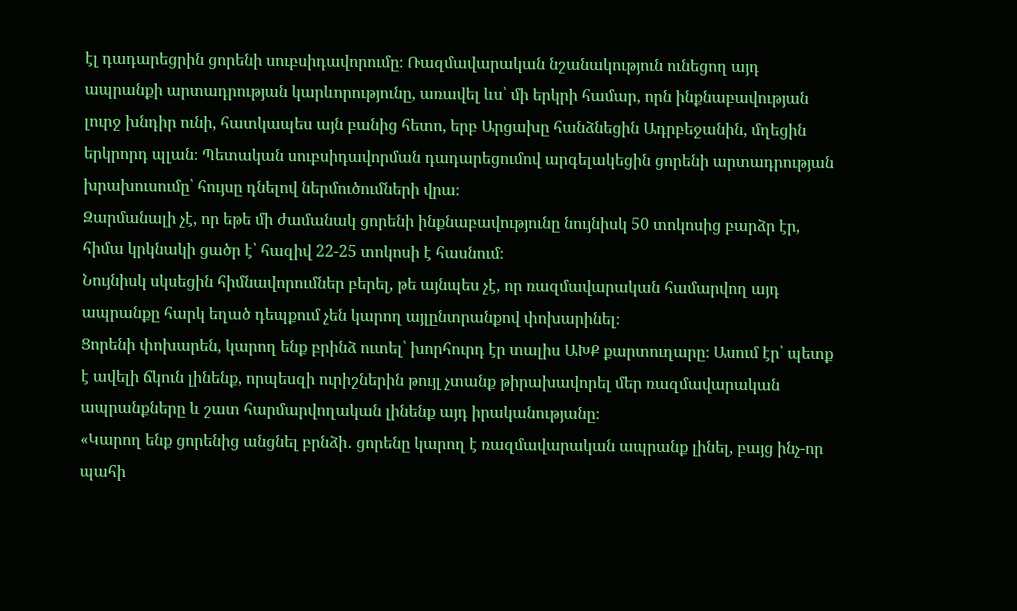էլ դադարեցրին ցորենի սուբսիդավորումը։ Ռազմավարական նշանակություն ունեցող այդ ապրանքի արտադրության կարևորությունը, առավել ևս՝ մի երկրի համար, որն ինքնաբավության լուրջ խնդիր ունի, հատկապես այն բանից հետո, երբ Արցախը հանձնեցին Ադրբեջանին, մղեցին երկրորդ պլան։ Պետական սուբսիդավորման դադարեցումով արգելակեցին ցորենի արտադրության խրախուսումը՝ հույսը դնելով ներմուծումների վրա։
Զարմանալի չէ, որ եթե մի ժամանակ ցորենի ինքնաբավությունը նույնիսկ 50 տոկոսից բարձր էր, հիմա կրկնակի ցածր է՝ հազիվ 22-25 տոկոսի է հասնում։
Նույնիսկ սկսեցին հիմնավորումներ բերել, թե այնպես չէ, որ ռազմավարական համարվող այդ ապրանքը հարկ եղած դեպքում չեն կարող այլընտրանքով փոխարինել։
Ցորենի փոխարեն, կարող ենք բրինձ ուտել՝ խորհուրդ էր տալիս ԱԽՔ քարտուղարը։ Ասում էր՝ պետք է ավելի ճկուն լինենք, որպեսզի ուրիշներին թույլ չտանք թիրախավորել մեր ռազմավարական ապրանքները և շատ հարմարվողական լինենք այդ իրականությանը։
«Կարող ենք ցորենից անցնել բրնձի․ ցորենը կարող է ռազմավարական ապրանք լինել, բայց ինչ-որ պահի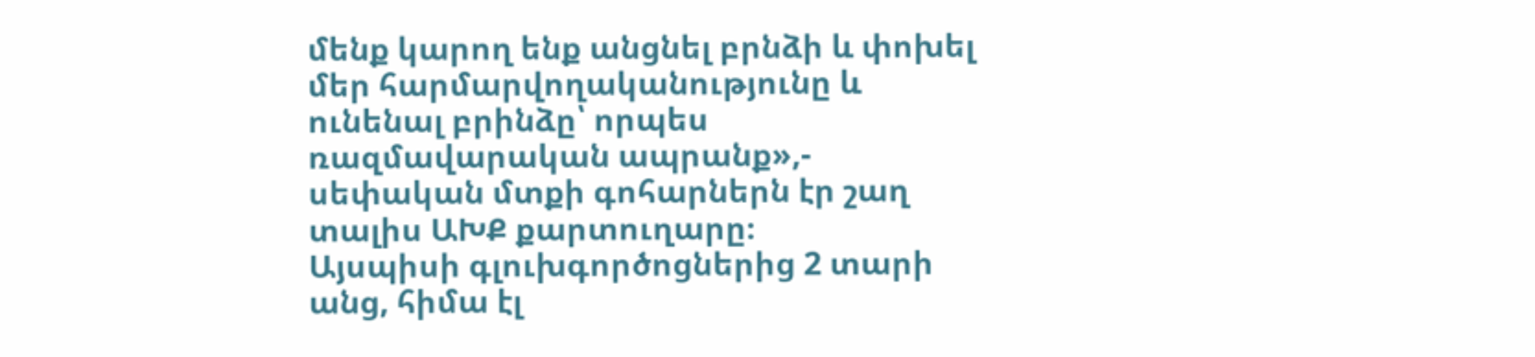մենք կարող ենք անցնել բրնձի և փոխել մեր հարմարվողականությունը և ունենալ բրինձը՝ որպես ռազմավարական ապրանք»,- սեփական մտքի գոհարներն էր շաղ տալիս ԱԽՔ քարտուղարը։
Այսպիսի գլուխգործոցներից 2 տարի անց, հիմա էլ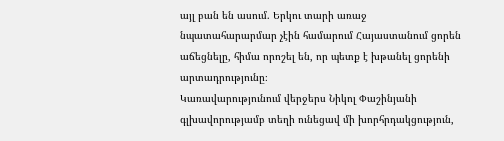այլ բան են ասում. Երկու տարի առաջ նպատահարարմար չէին համարում Հայաստանում ցորեն աճեցնելը, հիմա որոշել են, որ պետք է խթանել ցորենի արտադրությունը։
Կառավարությունում վերջերս Նիկոլ Փաշինյանի գլխավորությամբ տեղի ունեցավ մի խորհրդակցություն,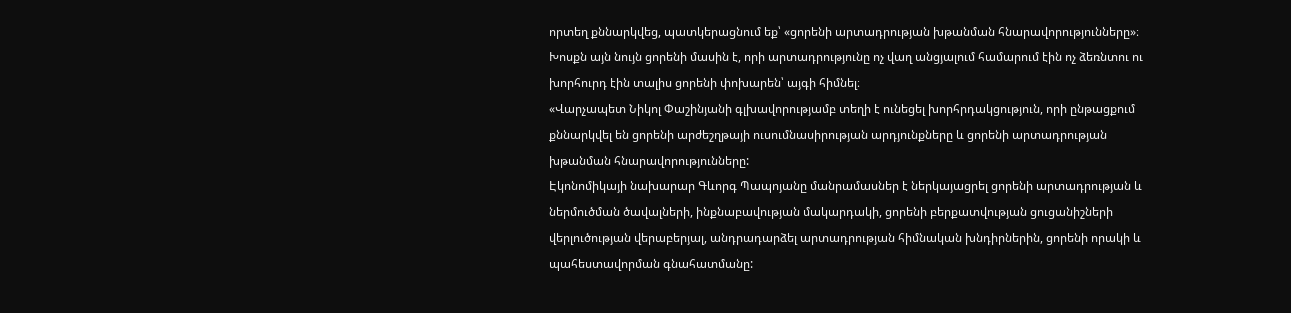որտեղ քննարկվեց, պատկերացնում եք՝ «ցորենի արտադրության խթանման հնարավորությունները»։
Խոսքն այն նույն ցորենի մասին է, որի արտադրությունը ոչ վաղ անցյալում համարում էին ոչ ձեռնտու ու խորհուրդ էին տալիս ցորենի փոխարեն՝ այգի հիմնել։
«Վարչապետ Նիկոլ Փաշինյանի գլխավորությամբ տեղի է ունեցել խորհրդակցություն, որի ընթացքում քննարկվել են ցորենի արժեշղթայի ուսումնասիրության արդյունքները և ցորենի արտադրության խթանման հնարավորությունները:
Էկոնոմիկայի նախարար Գևորգ Պապոյանը մանրամասներ է ներկայացրել ցորենի արտադրության և ներմուծման ծավալների, ինքնաբավության մակարդակի, ցորենի բերքատվության ցուցանիշների վերլուծության վերաբերյալ, անդրադարձել արտադրության հիմնական խնդիրներին, ցորենի որակի և պահեստավորման գնահատմանը: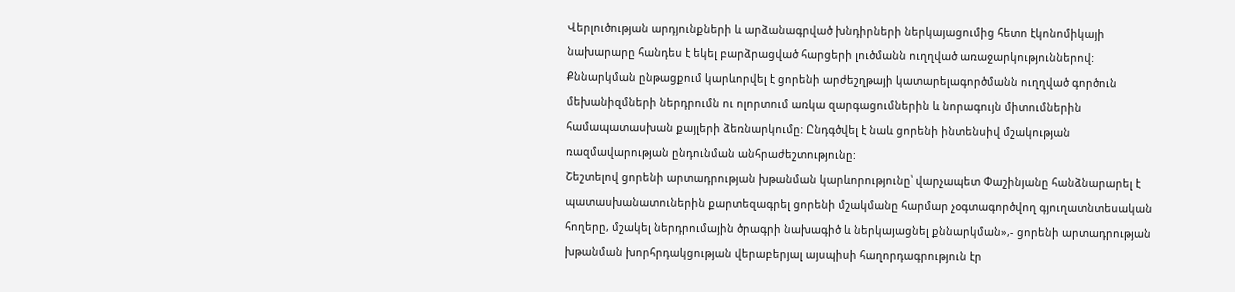Վերլուծության արդյունքների և արձանագրված խնդիրների ներկայացումից հետո էկոնոմիկայի նախարարը հանդես է եկել բարձրացված հարցերի լուծմանն ուղղված առաջարկություններով:
Քննարկման ընթացքում կարևորվել է ցորենի արժեշղթայի կատարելագործմանն ուղղված գործուն մեխանիզմների ներդրումն ու ոլորտում առկա զարգացումներին և նորագույն միտումներին համապատասխան քայլերի ձեռնարկումը: Ընդգծվել է նաև ցորենի ինտենսիվ մշակության ռազմավարության ընդունման անհրաժեշտությունը:
Շեշտելով ցորենի արտադրության խթանման կարևորությունը՝ վարչապետ Փաշինյանը հանձնարարել է պատասխանատուներին քարտեզագրել ցորենի մշակմանը հարմար չօգտագործվող գյուղատնտեսական հողերը, մշակել ներդրումային ծրագրի նախագիծ և ներկայացնել քննարկման»,- ցորենի արտադրության խթանման խորհրդակցության վերաբերյալ այսպիսի հաղորդագրություն էր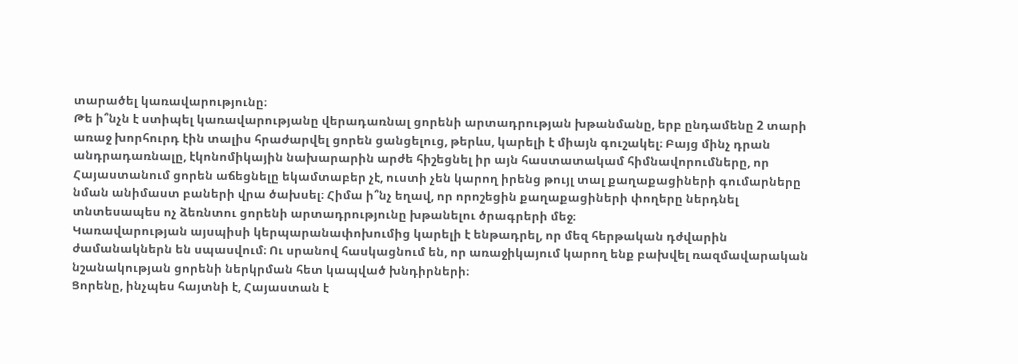տարածել կառավարությունը։
Թե ի՞նչն է ստիպել կառավարությանը վերադառնալ ցորենի արտադրության խթանմանը, երբ ընդամենը 2 տարի առաջ խորհուրդ էին տալիս հրաժարվել ցորեն ցանցելուց, թերևս, կարելի է միայն գուշակել։ Բայց մինչ դրան անդրադառնալը, էկոնոմիկային նախարարին արժե հիշեցնել իր այն հաստատակամ հիմնավորումները, որ Հայաստանում ցորեն աճեցնելը եկամտաբեր չէ, ուստի չեն կարող իրենց թույլ տալ քաղաքացիների գումարները նման անիմաստ բաների վրա ծախսել։ Հիմա ի՞նչ եղավ, որ որոշեցին քաղաքացիների փողերը ներդնել տնտեսապես ոչ ձեռնտու ցորենի արտադրությունը խթանելու ծրագրերի մեջ։
Կառավարության այսպիսի կերպարանափոխումից կարելի է ենթադրել, որ մեզ հերթական դժվարին ժամանակներն են սպասվում։ Ու սրանով հասկացնում են, որ առաջիկայում կարող ենք բախվել ռազմավարական նշանակության ցորենի ներկրման հետ կապված խնդիրների։
Ցորենը, ինչպես հայտնի է, Հայաստան է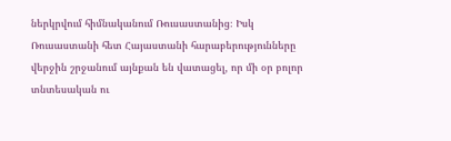ներկրվում հիմնականում Ռուսաստանից։ Իսկ Ռուսաստանի հետ Հայաստանի հարաբերությունները վերջին շրջանում այնքան են վատացել, որ մի օր բոլոր տնտեսական ու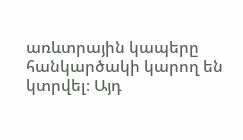առևտրային կապերը հանկարծակի կարող են կտրվել։ Այդ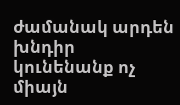ժամանակ արդեն խնդիր կունենանք ոչ միայն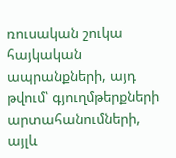ռուսական շուկա հայկական ապրանքների, այդ թվում՝ գյուղմթերքների արտահանումների, այլև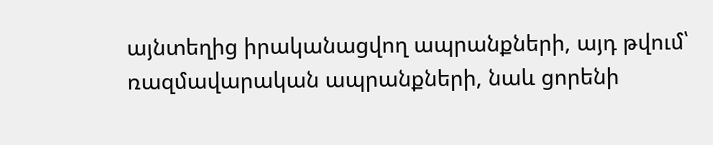այնտեղից իրականացվող ապրանքների, այդ թվում՝ ռազմավարական ապրանքների, նաև ցորենի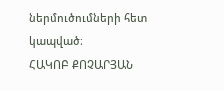ներմուծումների հետ կապված։
ՀԱԿՈԲ ՔՈՉԱՐՅԱՆ